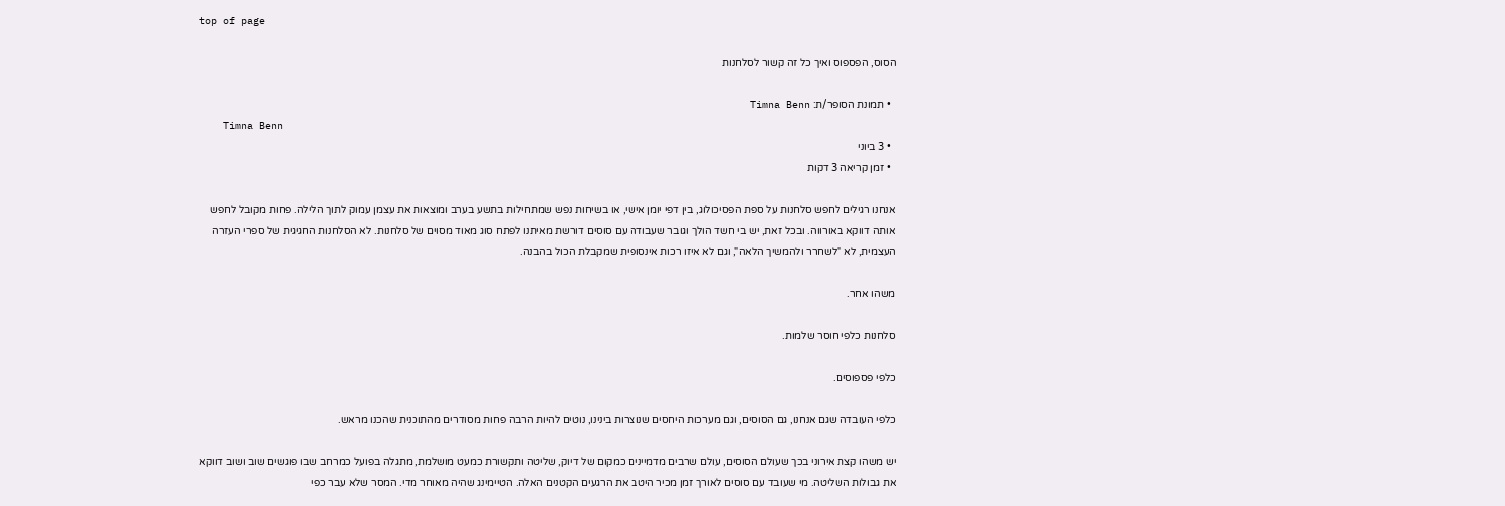top of page

הסוס, הפספוס ואיך כל זה קשור לסלחנות

  • תמונת הסופר/ת: Timna Benn
    Timna Benn
  • 3 ביוני
  • זמן קריאה 3 דקות

אנחנו רגילים לחפש סלחנות על ספת הפסיכולוג, בין דפי יומן אישי, או בשיחות נפש שמתחילות בתשע בערב ומוצאות את עצמן עמוק לתוך הלילה. פחות מקובל לחפש אותה דווקא באורווה. ובכל זאת, יש בי חשד הולך וגובר שעבודה עם סוסים דורשת מאיתנו לפתח סוג מאוד מסוים של סלחנות. לא הסלחנות החגיגית של ספרי העזרה העצמית, לא "לשחרר ולהמשיך הלאה", וגם לא איזו רכות אינסופית שמקבלת הכול בהבנה.

משהו אחר.

סלחנות כלפי חוסר שלמות.

כלפי פספוסים.

כלפי העובדה שגם אנחנו, גם הסוסים, וגם מערכות היחסים שנוצרות בינינו, נוטים להיות הרבה פחות מסודרים מהתוכנית שהכנו מראש.

יש משהו קצת אירוני בכך שעולם הסוסים, עולם שרבים מדמיינים כמקום של דיוק, שליטה ותקשורת כמעט מושלמת, מתגלה בפועל כמרחב שבו פוגשים שוב ושוב דווקא את גבולות השליטה. מי שעובד עם סוסים לאורך זמן מכיר היטב את הרגעים הקטנים האלה. הטיימינג שהיה מאוחר מדי. המסר שלא עבר כפי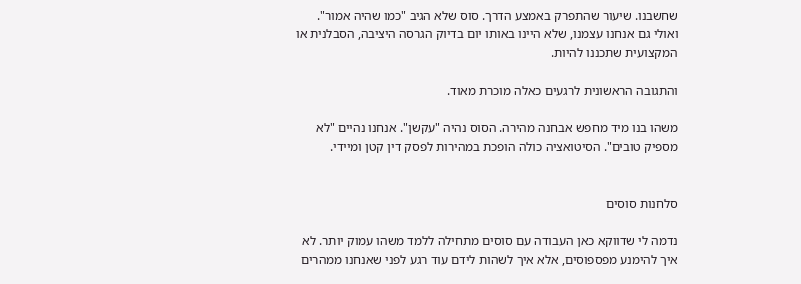שחשבנו. שיעור שהתפרק באמצע הדרך. סוס שלא הגיב "כמו שהיה אמור". ואולי גם אנחנו עצמנו, שלא היינו באותו יום בדיוק הגרסה היציבה, הסבלנית או המקצועית שתכננו להיות.

והתגובה הראשונית לרגעים כאלה מוכרת מאוד.

משהו בנו מיד מחפש אבחנה מהירה. הסוס נהיה "עקשן". אנחנו נהיים "לא מספיק טובים". הסיטואציה כולה הופכת במהירות לפסק דין קטן ומיידי.


סלחנות סוסים

נדמה לי שדווקא כאן העבודה עם סוסים מתחילה ללמד משהו עמוק יותר. לא איך להימנע מפספוסים, אלא איך לשהות לידם עוד רגע לפני שאנחנו ממהרים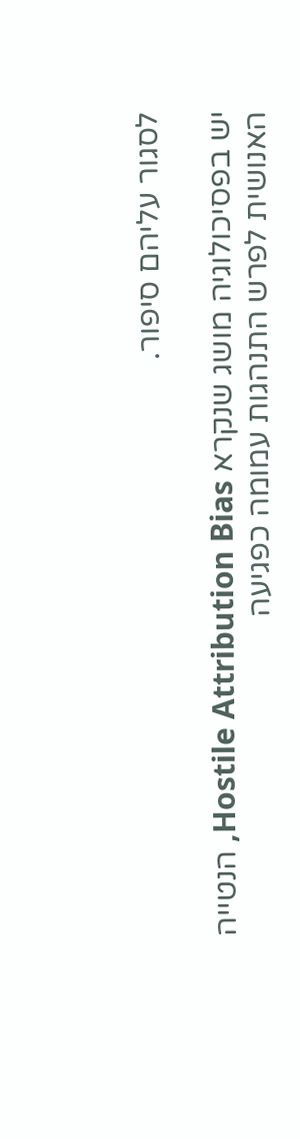לסגור עליהם סיפור.

יש בפסיכולוגיה מושג שנקרא Hostile Attribution Bias, הנטייה האנושית לפרש התנהגות עמומה כפגיעה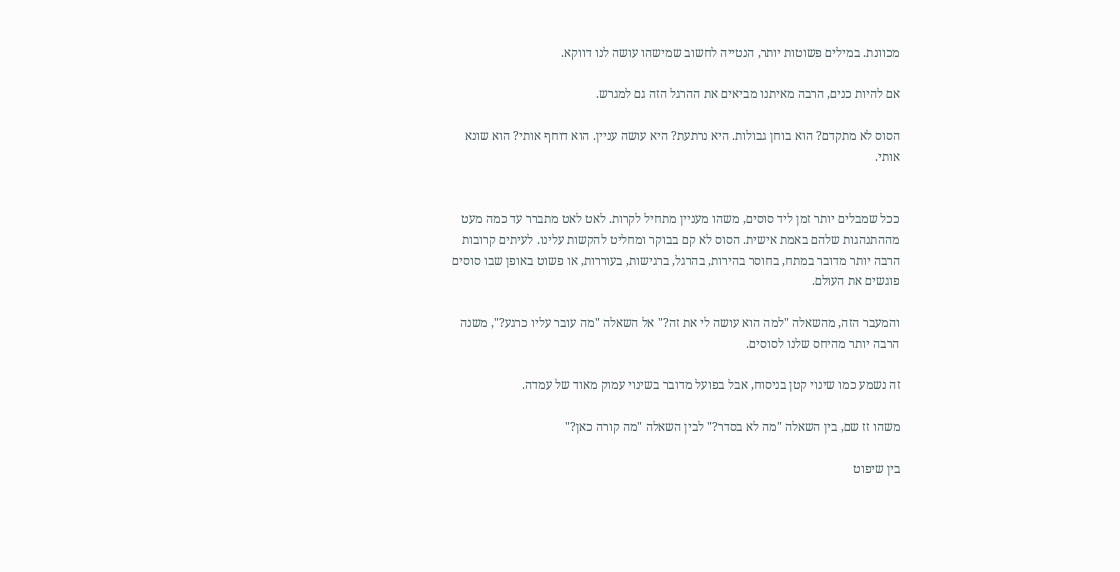מכוונת. במילים פשוטות יותר, הנטייה לחשוב שמישהו עושה לנו דווקא.

אם להיות כנים, הרבה מאיתנו מביאים את ההרגל הזה גם למגרש.

הסוס לא מתקדם? הוא בוחן גבולות. היא נרתעת? היא עושה עניין. הוא דוחף אותי? הוא שונא אותי.


ככל שמבלים יותר זמן ליד סוסים, משהו מעניין מתחיל לקרות. לאט לאט מתברר עד כמה מעט מההתנהגות שלהם באמת אישית. הסוס לא קם בבוקר ומחליט להקשות עלינו. לעיתים קרובות הרבה יותר מדובר במתח, בחוסר בהירות, בהרגל, ברגישות, בעוררות, או פשוט באופן שבו סוסים פוגשים את העולם.

והמעבר הזה, מהשאלה "למה הוא עושה לי את זה?" אל השאלה "מה עובר עליו כרגע?", משנה הרבה יותר מהיחס שלנו לסוסים.

זה נשמע כמו שינוי קטן בניסוח, אבל בפועל מדובר בשינוי עמוק מאוד של עמדה.

משהו זז שם, בין השאלה "מה לא בסדר?" לבין השאלה "מה קורה כאן?"

בין שיפוט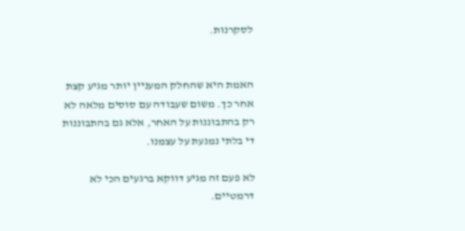לסקרנות.


האמת היא שהחלק המעניין יותר מגיע קצת אחר כך. משום שעבודה עם סוסים מלאה לא רק בהתבוננות על האחר, אלא גם בהתבוננות די בלתי נמנעת על עצמנו.

לא פעם זה מגיע דווקא ברגעים הכי לא דרמטיים.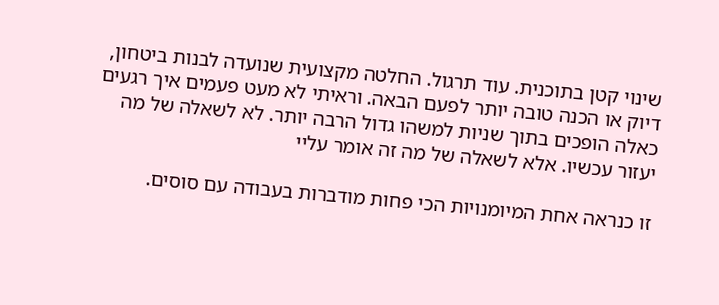שינוי קטן בתוכנית. עוד תרגול. החלטה מקצועית שנועדה לבנות ביטחון, דיוק או הכנה טובה יותר לפעם הבאה. וראיתי לא מעט פעמים איך רגעים כאלה הופכים בתוך שניות למשהו גדול הרבה יותר. לא לשאלה של מה יעזור עכשיו. אלא לשאלה של מה זה אומר עליי

זו כנראה אחת המיומנויות הכי פחות מודברות בעבודה עם סוסים.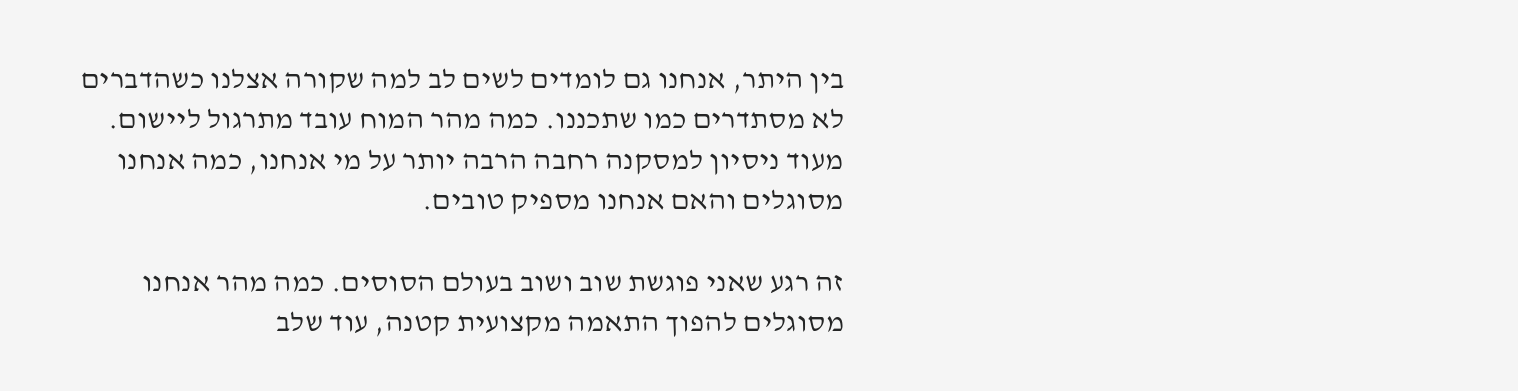בין היתר, אנחנו גם לומדים לשים לב למה שקורה אצלנו כשהדברים לא מסתדרים כמו שתכננו. כמה מהר המוח עובד מתרגול ליישום. מעוד ניסיון למסקנה רחבה הרבה יותר על מי אנחנו, כמה אנחנו מסוגלים והאם אנחנו מספיק טובים.

זה רגע שאני פוגשת שוב ושוב בעולם הסוסים. כמה מהר אנחנו מסוגלים להפוך התאמה מקצועית קטנה, עוד שלב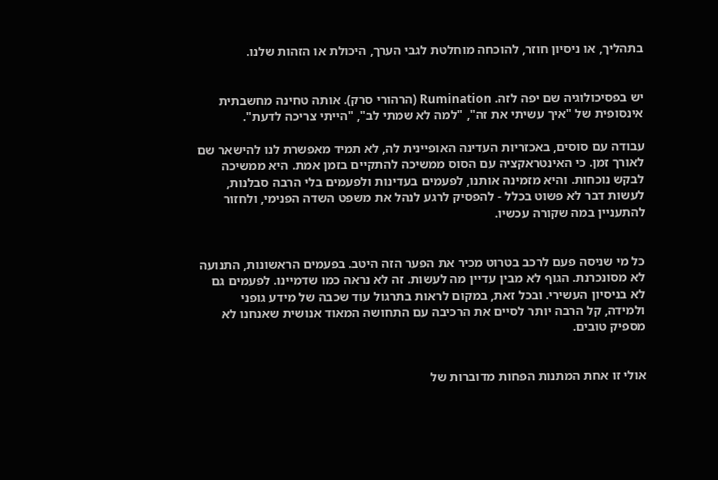בתהליך, או ניסיון חוזר, להוכחה מוחלטת לגבי הערך, היכולת או הזהות שלנו.


יש בפסיכולוגיה שם יפה לזה. Rumination (הרהורי סרק). אותה טחינה מחשבתית אינסופית של "איך עשיתי את זה", "למה לא שמתי לב", "הייתי צריכה לדעת".

עבודה עם סוסים, באכזריות העדינה האופיינית לה, לא תמיד מאפשרת לנו להישאר שם לאורך זמן. כי האינטראקציה עם הסוס ממשיכה להתקיים בזמן אמת. היא ממשיכה לבקש נוכחות. והיא מזמינה אותנו, לפעמים בעדינות ולפעמים בלי הרבה סבלנות, לעשות דבר לא פשוט בכלל - להפסיק לרגע לנהל את משפט השדה הפנימי, ולחזור להתעניין במה שקורה עכשיו.


כל מי שניסה פעם לרכב בטרוט מכיר את הפער הזה היטב. בפעמים הראשונות, התנועה לא מסונכרנת. הגוף לא מבין עדיין מה לעשות. זה לא נראה כמו שדמיינו. לפעמים גם לא בניסיון העשירי. ובכל זאת, במקום לראות בתרגול עוד שכבה של מידע גופני ולמידה, קל הרבה יותר לסיים את הרכיבה עם התחושה המאוד אנושית שאנחנו לא מספיק טובים.


אולי זו אחת המתנות הפחות מדוברות של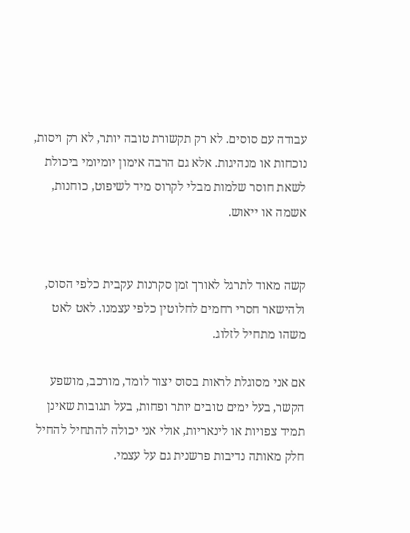עבודה עם סוסים. לא רק תקשורת טובה יותר, לא רק ויסות, נוכחות או מנהיגות. אלא גם הרבה אימון יומיומי ביכולת לשאת חוסר שלמות מבלי לקרוס מיד לשיפוט, כוחנות, אשמה או ייאוש.


קשה מאוד לתרגל לאורך זמן סקרנות עקבית כלפי הסוס, ולהישאר חסרי רחמים לחלוטין כלפי עצמנו. לאט לאט משהו מתחיל לזלוג.

אם אני מסוגלת לראות בסוס יצור לומד, מורכב, מושפע הקשר, בעל ימים טובים יותר ופחות, בעל תגובות שאינן תמיד צפויות או לינאריות, אולי אני יכולה להתחיל להחיל חלק מאותה נדיבות פרשנית גם על עצמי.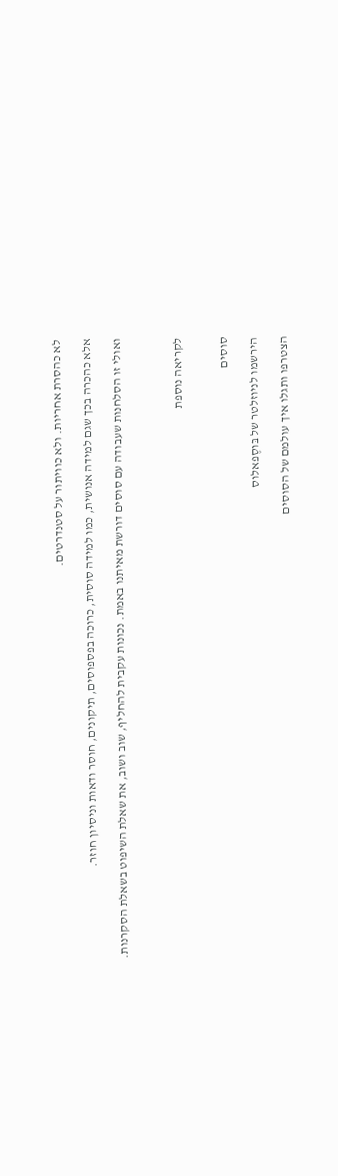לא כהסרת אחריות. ולא כוויתור על סטנדרטים.

אלא כהכרה בכך שגם למידה אנושית, כמו למידה סוסית, כרוכה בפספוסים, תיקונים, חוסר ודאות וניסיון חוזר.

ואולי זו הסלחנות שעבודה עם סוסים דורשת מאיתנו באמת. נכונות עקבית להחליף, שוב ושוב, את שאלת השיפוט בשאלת הסקרנות.



לקריאה נוספת


סוסים

הירשמו לניוזלטר של בּוסֶפאלוס

הצטרפו ותגלו איך עולמם של הסוסים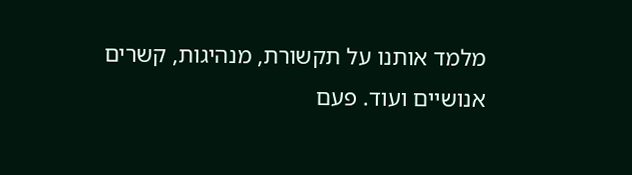מלמד אותנו על תקשורת, מנהיגות, קשרים אנושיים ועוד. פעם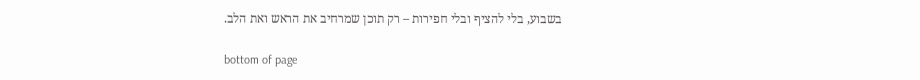בשבוע, בלי להציף ובלי חפירות – רק תוכן שמרחיב את הראש ואת הלב.

bottom of page